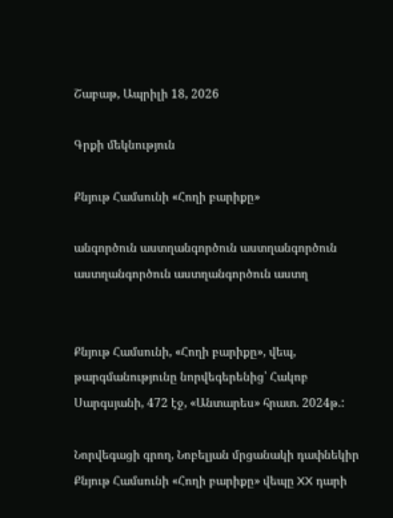Շաբաթ, Ապրիլի 18, 2026

Գրքի մեկնություն

Քնյութ Համսունի «Հողի բարիքը»

անգործուն աստղանգործուն աստղանգործուն աստղանգործուն աստղանգործուն աստղ


Քնյութ Համսունի, «Հողի բարիքը», վեպ, թարգմանությունը նորվեգերենից՝ Հակոբ Սարգսյանի, 472 էջ, «Անտարես» հրատ. 2024թ.:

Նորվեգացի գրող, Նոբելյան մրցանակի դափնեկիր Քնյութ Համսունի «Հողի բարիքը» վեպը XX դարի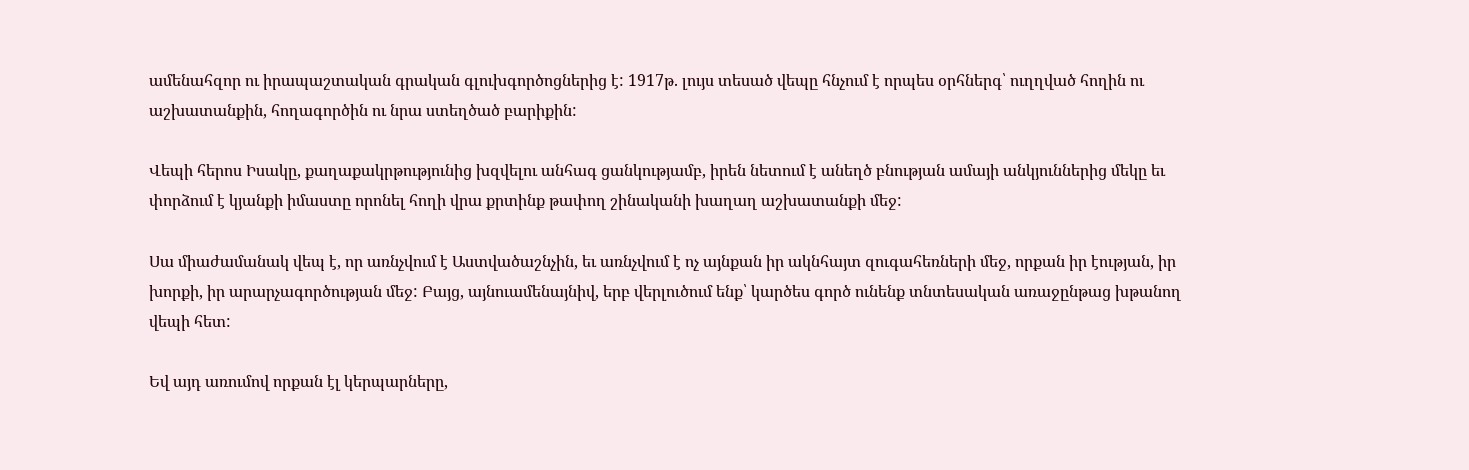ամենահզոր ու իրապաշտական գրական գլուխգործոցներից է: 1917թ. լույս տեսած վեպը հնչում է որպես օրհներգ՝ ուղղված հողին ու աշխատանքին, հողագործին ու նրա ստեղծած բարիքին:

Վեպի հերոս Իսակը, քաղաքակրթությունից խզվելու անհագ ցանկությամբ, իրեն նետում է անեղծ բնության ամայի անկյուններից մեկը եւ փորձում է կյանքի իմաստը որոնել հողի վրա քրտինք թափող շինականի խաղաղ աշխատանքի մեջ:

Սա միաժամանակ վեպ է, որ առնչվում է Աստվածաշնչին, եւ առնչվում է ոչ այնքան իր ակնհայտ զուգահեռների մեջ, որքան իր էության, իր խորքի, իր արարչագործության մեջ: Բայց, այնուամենայնիվ, երբ վերլուծում ենք՝ կարծես գործ ունենք տնտեսական առաջընթաց խթանող վեպի հետ:

Եվ այդ առումով որքան էլ կերպարները,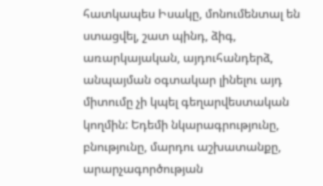հատկապես Իսակը, մոնումենտալ են ստացվել, շատ պինդ, ձիգ, առարկայական, այդուհանդերձ, անպայման օգտակար լինելու այդ միտումը չի կպել գեղարվեստական կողմին: Եդեմի նկարագրությունը, բնությունը, մարդու աշխատանքը, արարչագործության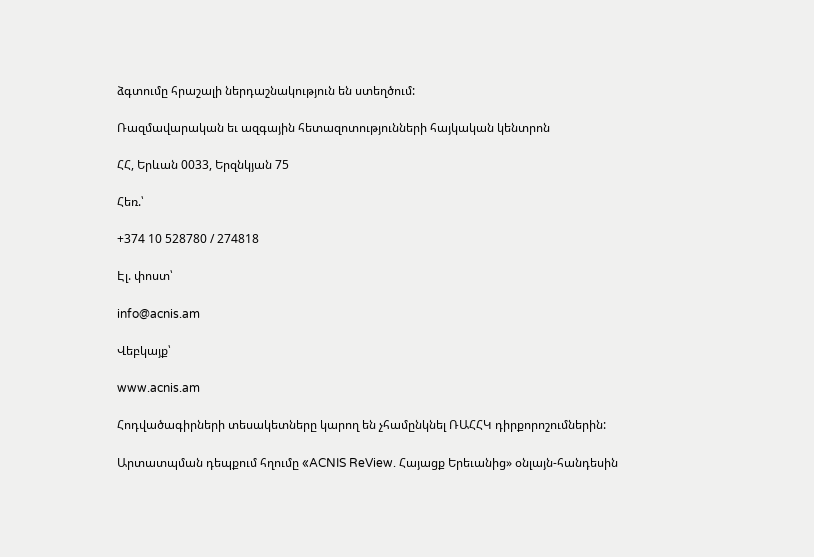ձգտումը հրաշալի ներդաշնակություն են ստեղծում:

Ռազմավարական եւ ազգային հետազոտությունների հայկական կենտրոն

ՀՀ, Երևան 0033, Երզնկյան 75

Հեռ.՝

+374 10 528780 / 274818

Էլ. փոստ՝

info@acnis.am

Վեբկայք՝

www.acnis.am

Հոդվածագիրների տեսակետները կարող են չհամընկնել ՌԱՀՀԿ դիրքորոշումներին:

Արտատպման դեպքում հղումը «ACNIS ReView. Հայացք Երեւանից» օնլայն-հանդեսին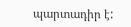պարտադիր է: